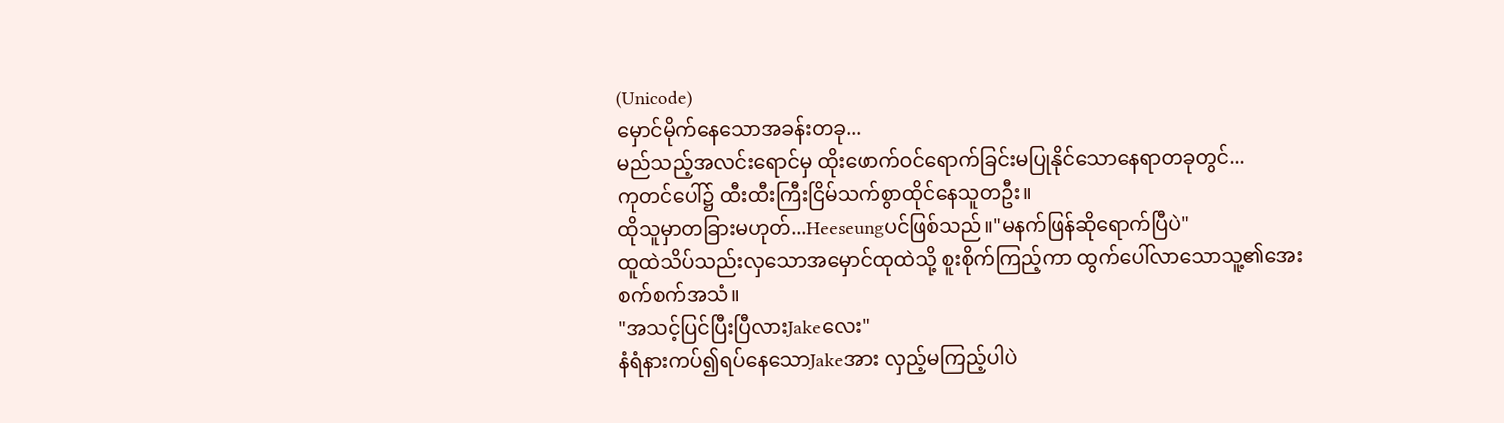(Unicode)
မှောင်မိုက်နေသောအခန်းတခု...
မည်သည့်အလင်းရောင်မှ ထိုးဖောက်ဝင်ရောက်ခြင်းမပြုနိုင်သောနေရာတခုတွင်...
ကုတင်ပေါ်၌ ထီးထီးကြီးငြိမ်သက်စွာထိုင်နေသူတဦး။
ထိုသူမှာတခြားမဟုတ်...Heeseungပင်ဖြစ်သည်။"မနက်ဖြန်ဆိုရောက်ပြီပဲ"
ထူထဲသိပ်သည်းလှသောအမှောင်ထုထဲသို့ စူးစိုက်ကြည့်ကာ ထွက်ပေါ်လာသောသူ့၏အေးစက်စက်အသံ။
"အသင့်ပြင်ပြီးပြီလားJakeလေး"
နံရံနားကပ်၍ရပ်နေသောJakeအား လှည့်မကြည့်ပါပဲ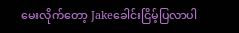မေးလိုက်တော့ Jakeခေါင်းငြိမ့်ပြလာပါ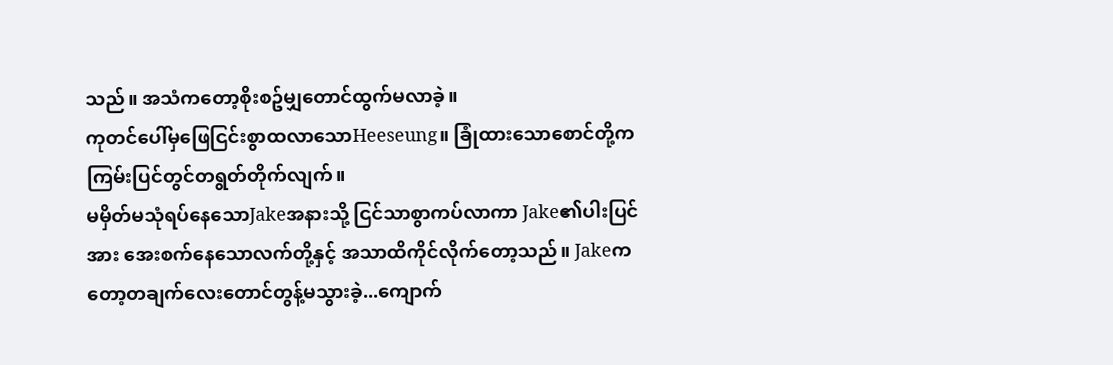သည်။ အသံကတော့စိုးစဥ်မျှတောင်ထွက်မလာခဲ့။
ကုတင်ပေါ်မှဖြေငြင်းစွာထလာသောHeeseung။ ခြုံထားသောစောင်တို့က ကြမ်းပြင်တွင်တရွတ်တိုက်လျက်။
မမှိတ်မသုံရပ်နေသောJakeအနားသို့ ငြင်သာစွာကပ်လာကာ Jake၏ပါးပြင်အား အေးစက်နေသောလက်တို့နှင့် အသာထိကိုင်လိုက်တော့သည်။ Jakeကတော့တချက်လေးတောင်တွန့်မသွားခဲ့...ကျောက်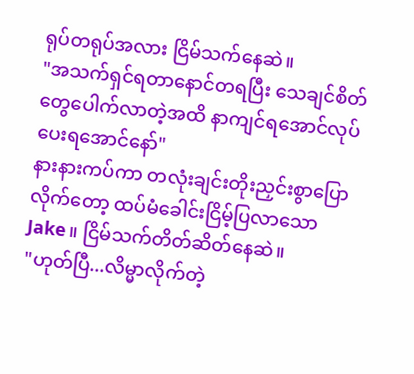ရုပ်တရုပ်အလား ငြိမ်သက်နေဆဲ။
"အသက်ရှင်ရတာနောင်တရပြီး သေချင်စိတ်တွေပေါက်လာတဲ့အထိ နာကျင်ရအောင်လုပ်ပေးရအောင်နော်"
နားနားကပ်ကာ တလုံးချင်းတိုးညှင်းစွာပြောလိုက်တော့ ထပ်မံခေါင်းငြိမ့်ပြလာသောJake။ ငြိမ်သက်တိတ်ဆိတ်နေဆဲ။
"ဟုတ်ပြီ...လိမ္မာလိုက်တဲ့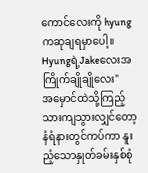ကောင်လေးကို hyungကဆုချရမှာပေါ့။ Hyungရဲ့Jakeလေးအကြိုက်ချိုချိုလေး"
အမှောင်ထဲသို့ကြည့်သားကျသွားလျှင်တော့ နံရံနားတွင်ကပ်ကာ နူးညံ့သောနှုတ်ခမ်းနှစ်စုံ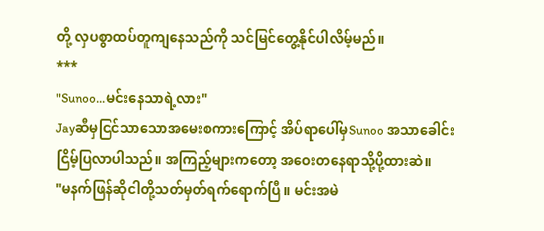တို့ လှပစွာထပ်တူကျနေသည်ကို သင်မြင်တွေ့နိုင်ပါလိမ့်မည်။
***
"Sunoo...မင်းနေသာရဲ့လား"
Jayဆီမှငြင်သာသောအမေးစကားကြောင့် အိပ်ရာပေါ်မှSunoo အသာခေါင်းငြိမ့်ပြလာပါသည်။ အကြည့်များကတော့ အဝေးတနေရာသို့ပို့ထားဆဲ။
"မနက်ဖြန်ဆိုငါတို့သတ်မှတ်ရက်ရောက်ပြီ။ မင်းအမဲ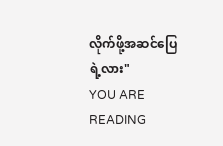လိုက်ဖို့အဆင်ပြေရဲ့လား"
YOU ARE READING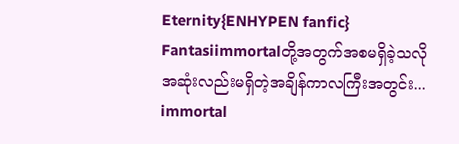Eternity{ENHYPEN fanfic}
Fantasiimmortalတို့အတွက်အစမရှိခဲ့သလိုအဆုံးလည်းမရှိတဲ့အချိန်ကာလကြီးအတွင်း... immortal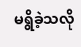မရွိခဲ့သလို